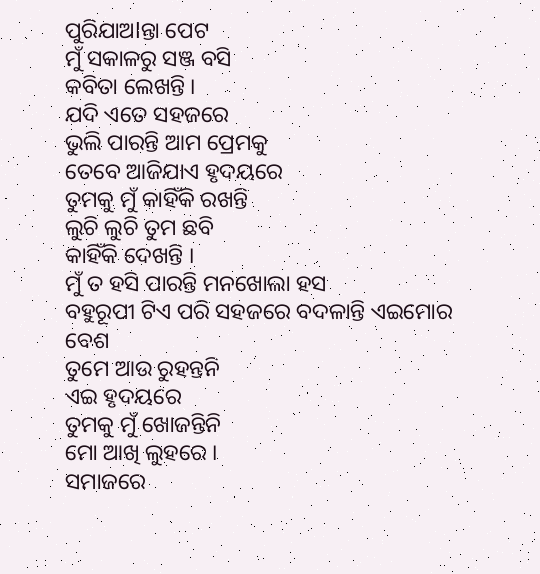ପୁରିଯାଅlନ୍ତା ପେଟ
ମୁଁ ସକାଳରୁ ସଞ୍ଜ ବସି
କବିତା ଲେଖନ୍ତି ।
ଯଦି ଏତେ ସହଜରେ
ଭୁଲି ପାରନ୍ତି ଆମ ପ୍ରେମକୁ
ତେବେ ଆଜିଯାଏ ହୃଦୟରେ
ତୁମକୁ ମୁଁ କାହିଁକି ରଖନ୍ତି
ଲୁଚି ଲୁଚି ତୁମ ଛବି
କାହିଁକି ଦେଖନ୍ତି ।
ମୁଁ ତ ହସି ପାରନ୍ତି ମନଖୋଲା ହସ
ବହୁରୂପୀ ଟିଏ ପରି ସହଜରେ ବଦଳାନ୍ତି ଏଇମୋର ବେଶ
ତୁମେ ଆଉ ରୁହନ୍ତନି
ଏଇ ହୃଦୟରେ
ତୁମକୁ ମୁଁ ଖୋଜନ୍ତିନି
ମୋ ଆଖି ଲୁହରେ ।
ସମାଜରେ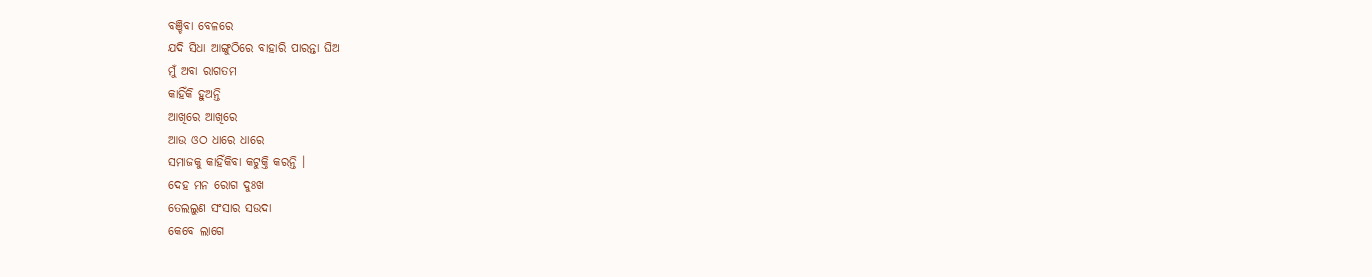ବଞ୍ଚିବା ବେଳରେ
ଯଦି ସିଧା ଆଙ୍ଗୁଠିରେ ବାହାରି ପାରନ୍ତା ଘିଅ
ମୁଁ ଅବା ରାଗତମ
କାହିଁକି ହୁଅନ୍ତି
ଆଖିରେ ଆଖିରେ
ଆଉ ଓଠ ଧାରେ ଧାରେ
ସମାଜକୁ କାହିଁକିବା କଟୁକ୍ତି କରନ୍ତି ।
ଦେହ ମନ ରୋଗ ଦୁଃଖ
ତେଲଲୁଣ ସଂସାର ସଉଦା
କେବେ ଲାଗେ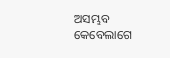ଅସମ୍ଭବ
କେବେଲାଗେ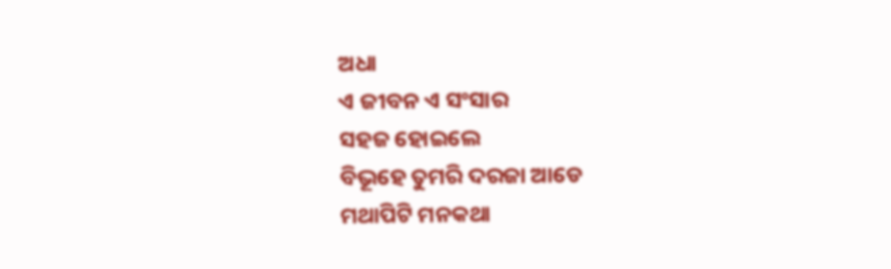ଅଧା
ଏ ଜୀବନ ଏ ସଂସାର
ସହଜ ହୋଇଲେ
ବିଭୂହେ ତୁମରି ଦରଜା ଆଡେ
ମଥାପିଟି ମନକଥା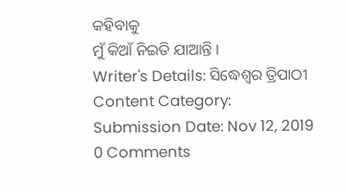କହିବାକୁ
ମୁଁ କିଆଁ ନିଇତି ଯାଆନ୍ତି ।
Writer's Details: ସିଦ୍ଧେଶ୍ଵର ତ୍ରିପାଠୀ
Content Category:
Submission Date: Nov 12, 2019
0 Comments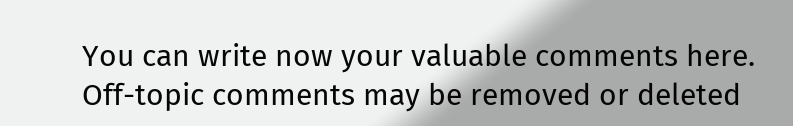You can write now your valuable comments here. Off-topic comments may be removed or deleted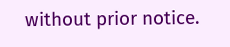without prior notice.